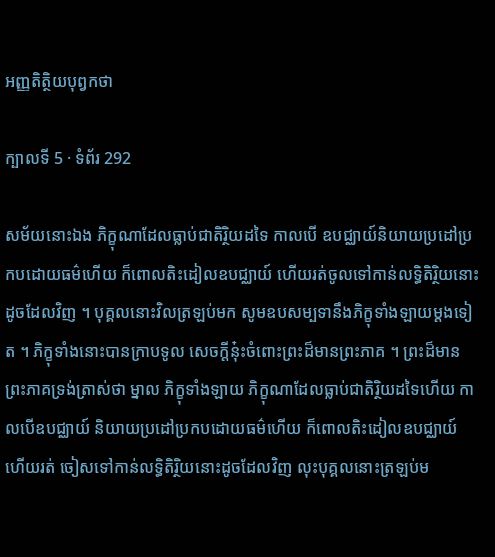អញ្ញតិត្ថិយបុព្វកថា

ក្បាលទី 5 · ទំព័រ 292

សម័យនោះឯង ភិក្ខុណាដែលធ្លាប់ជាតិរ្ថិយដទៃ កាលបើ ឧបជ្ឈាយ៍និយាយប្រដៅប្រកបដោយធម៌ហើយ ក៏ពោលតិះដៀលឧបជ្ឈាយ៍ ហើយរត់ចូលទៅកាន់លទ្ធិតិរ្ថិយនោះដូចដែលវិញ ។ បុគ្គលនោះវិលត្រឡប់មក សូមឧបសម្បទានឹងភិក្ខុទាំងឡាយម្តងទៀត ។ ភិក្ខុទាំងនោះបានក្រាបទូល សេចក្តីនុ៎ះចំពោះព្រះដ៏មានព្រះភាគ ។ ព្រះដ៏មានព្រះភាគទ្រង់ត្រាស់ថា ម្នាល ភិក្ខុទាំងឡាយ ភិក្ខុណាដែលធ្លាប់ជាតិរ្ថិយដទៃហើយ កាលបើឧបជ្ឈាយ៍ និយាយប្រដៅប្រកបដោយធម៌ហើយ ក៏ពោលតិះដៀលឧបជ្ឈាយ៍ ហើយរត់ ចៀសទៅកាន់លទ្ធិតិរ្ថិយនោះដូចដែលវិញ លុះបុគ្គលនោះត្រឡប់ម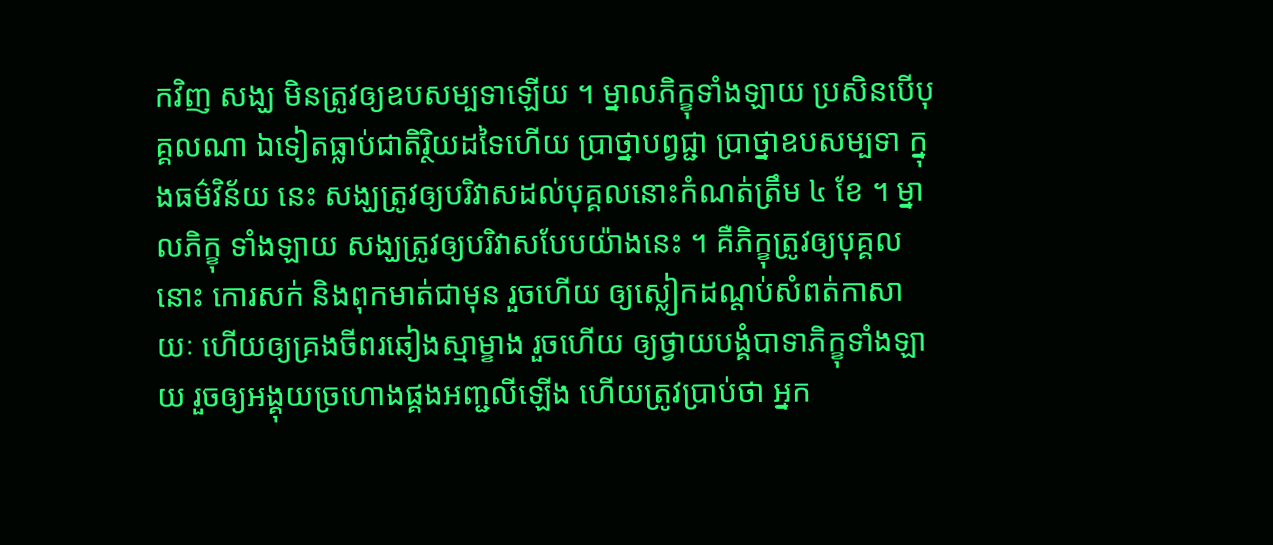កវិញ សង្ឃ មិនត្រូវឲ្យឧបសម្បទាឡើយ ។ ម្នាលភិក្ខុទាំងឡាយ ប្រសិនបើបុគ្គលណា ឯទៀតធ្លាប់ជាតិរ្ថិយដទៃហើយ ប្រាថ្នាបព្វជ្ជា ប្រាថ្នាឧបសម្បទា ក្នុងធម៌វិន័យ នេះ សង្ឃត្រូវឲ្យបរិវាសដល់បុគ្គលនោះកំណត់ត្រឹម ៤ ខែ ។ ម្នាលភិក្ខុ ទាំងឡាយ សង្ឃត្រូវឲ្យបរិវាសបែបយ៉ាងនេះ ។ គឺភិក្ខុត្រូវឲ្យបុគ្គលនោះ កោរសក់ និងពុកមាត់ជាមុន រួចហើយ ឲ្យស្លៀកដណ្តប់សំពត់កាសាយៈ ហើយឲ្យគ្រងចីពរឆៀងស្មាម្ខាង រួចហើយ ឲ្យថ្វាយបង្គំបាទាភិក្ខុទាំងឡាយ រួចឲ្យអង្គុយច្រហោងផ្គងអញ្ជលីឡើង ហើយត្រូវប្រាប់ថា អ្នក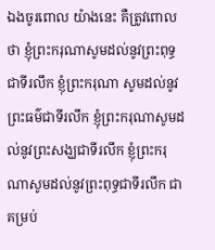ឯងចូរពោល យ៉ាងនេះ គឺត្រូវពោលថា ខ្ញុំព្រះករុណាសូមដល់នូវព្រះពុទ្ធជាទីរលឹក ខ្ញុំព្រះករុណា សូមដល់នូវព្រះធម៌ជាទីរលឹក ខ្ញុំព្រះករុណាសូមដល់នូវព្រះសង្ឃជាទីរលឹក ខ្ញុំព្រះករុណាសូមដល់នូវព្រះពុទ្ធជាទីរលឹក ជាគម្រប់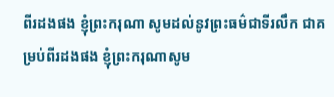ពីរដងផង ខ្ញុំព្រះករុណា សូមដល់នូវព្រះធម៌ជាទីរលឹក ជាគម្រប់ពីរដងផង ខ្ញុំព្រះករុណាសូម